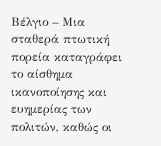Βέλγιο – Μια σταθερά πτωτική πορεία καταγράφει το αίσθημα ικανοποίησης και ευημερίας των πολιτών, καθώς οι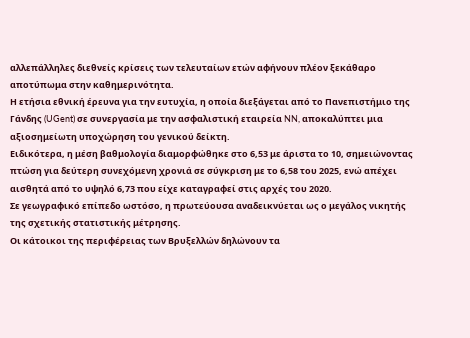αλλεπάλληλες διεθνείς κρίσεις των τελευταίων ετών αφήνουν πλέον ξεκάθαρο αποτύπωμα στην καθημερινότητα.
Η ετήσια εθνική έρευνα για την ευτυχία, η οποία διεξάγεται από το Πανεπιστήμιο της Γάνδης (UGent) σε συνεργασία με την ασφαλιστική εταιρεία NN, αποκαλύπτει μια αξιοσημείωτη υποχώρηση του γενικού δείκτη.
Ειδικότερα, η μέση βαθμολογία διαμορφώθηκε στο 6,53 με άριστα το 10, σημειώνοντας πτώση για δεύτερη συνεχόμενη χρονιά σε σύγκριση με το 6,58 του 2025, ενώ απέχει αισθητά από το υψηλό 6,73 που είχε καταγραφεί στις αρχές του 2020.
Σε γεωγραφικό επίπεδο ωστόσο, η πρωτεύουσα αναδεικνύεται ως ο μεγάλος νικητής της σχετικής στατιστικής μέτρησης.
Οι κάτοικοι της περιφέρειας των Βρυξελλών δηλώνουν τα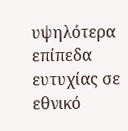υψηλότερα επίπεδα ευτυχίας σε εθνικό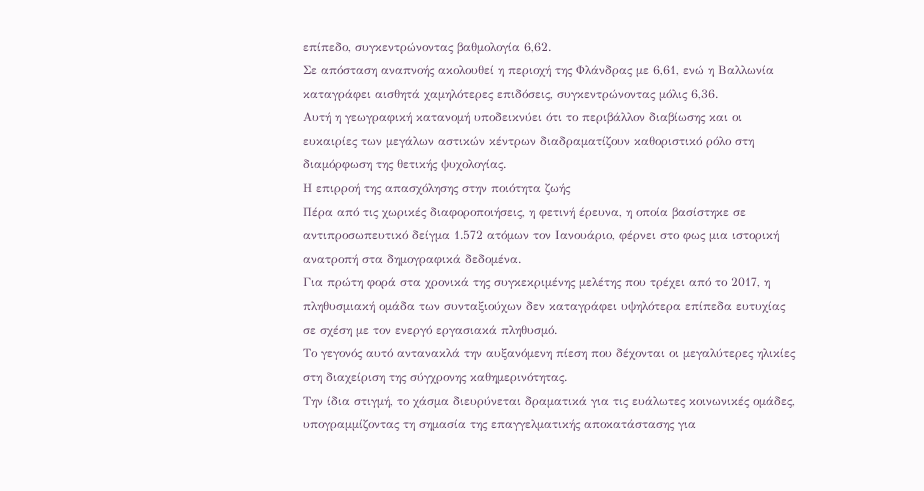επίπεδο, συγκεντρώνοντας βαθμολογία 6,62.
Σε απόσταση αναπνοής ακολουθεί η περιοχή της Φλάνδρας με 6,61, ενώ η Βαλλωνία καταγράφει αισθητά χαμηλότερες επιδόσεις, συγκεντρώνοντας μόλις 6,36.
Αυτή η γεωγραφική κατανομή υποδεικνύει ότι το περιβάλλον διαβίωσης και οι ευκαιρίες των μεγάλων αστικών κέντρων διαδραματίζουν καθοριστικό ρόλο στη διαμόρφωση της θετικής ψυχολογίας.
Η επιρροή της απασχόλησης στην ποιότητα ζωής
Πέρα από τις χωρικές διαφοροποιήσεις, η φετινή έρευνα, η οποία βασίστηκε σε αντιπροσωπευτικό δείγμα 1.572 ατόμων τον Ιανουάριο, φέρνει στο φως μια ιστορική ανατροπή στα δημογραφικά δεδομένα.
Για πρώτη φορά στα χρονικά της συγκεκριμένης μελέτης που τρέχει από το 2017, η πληθυσμιακή ομάδα των συνταξιούχων δεν καταγράφει υψηλότερα επίπεδα ευτυχίας σε σχέση με τον ενεργό εργασιακά πληθυσμό.
Το γεγονός αυτό αντανακλά την αυξανόμενη πίεση που δέχονται οι μεγαλύτερες ηλικίες στη διαχείριση της σύγχρονης καθημερινότητας.
Την ίδια στιγμή, το χάσμα διευρύνεται δραματικά για τις ευάλωτες κοινωνικές ομάδες, υπογραμμίζοντας τη σημασία της επαγγελματικής αποκατάστασης για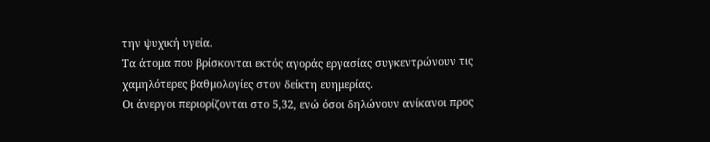την ψυχική υγεία.
Τα άτομα που βρίσκονται εκτός αγοράς εργασίας συγκεντρώνουν τις χαμηλότερες βαθμολογίες στον δείκτη ευημερίας.
Οι άνεργοι περιορίζονται στο 5,32, ενώ όσοι δηλώνουν ανίκανοι προς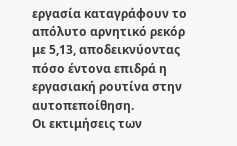εργασία καταγράφουν το απόλυτο αρνητικό ρεκόρ με 5,13, αποδεικνύοντας πόσο έντονα επιδρά η εργασιακή ρουτίνα στην αυτοπεποίθηση.
Οι εκτιμήσεις των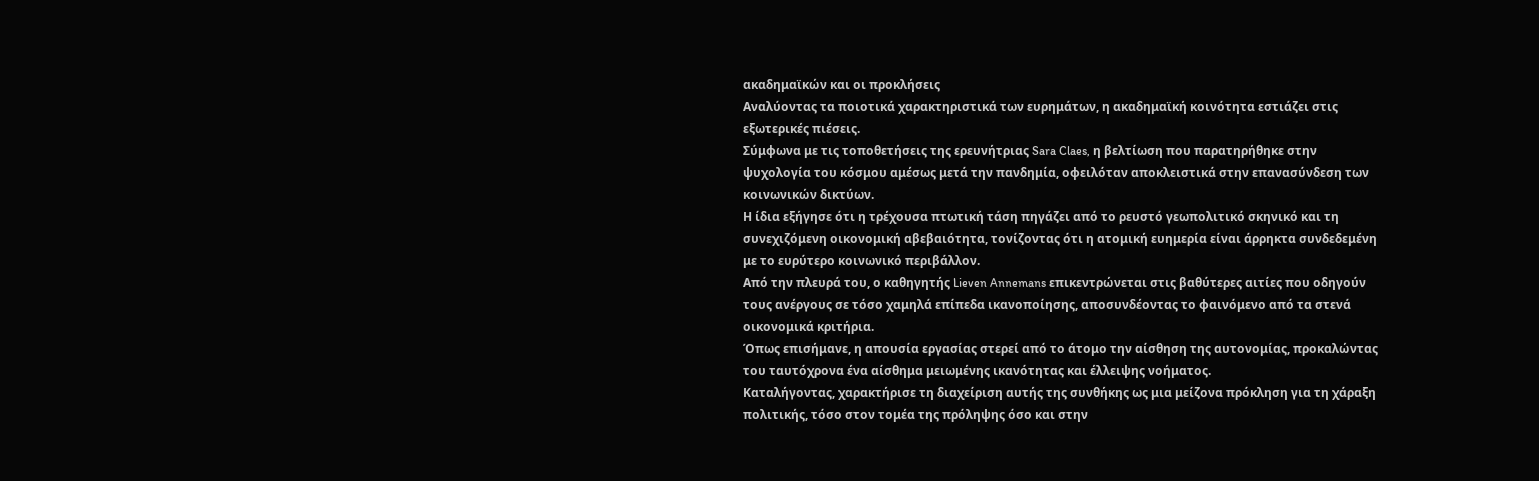ακαδημαϊκών και οι προκλήσεις
Αναλύοντας τα ποιοτικά χαρακτηριστικά των ευρημάτων, η ακαδημαϊκή κοινότητα εστιάζει στις εξωτερικές πιέσεις.
Σύμφωνα με τις τοποθετήσεις της ερευνήτριας Sara Claes, η βελτίωση που παρατηρήθηκε στην ψυχολογία του κόσμου αμέσως μετά την πανδημία, οφειλόταν αποκλειστικά στην επανασύνδεση των κοινωνικών δικτύων.
Η ίδια εξήγησε ότι η τρέχουσα πτωτική τάση πηγάζει από το ρευστό γεωπολιτικό σκηνικό και τη συνεχιζόμενη οικονομική αβεβαιότητα, τονίζοντας ότι η ατομική ευημερία είναι άρρηκτα συνδεδεμένη με το ευρύτερο κοινωνικό περιβάλλον.
Από την πλευρά του, ο καθηγητής Lieven Annemans επικεντρώνεται στις βαθύτερες αιτίες που οδηγούν τους ανέργους σε τόσο χαμηλά επίπεδα ικανοποίησης, αποσυνδέοντας το φαινόμενο από τα στενά οικονομικά κριτήρια.
Όπως επισήμανε, η απουσία εργασίας στερεί από το άτομο την αίσθηση της αυτονομίας, προκαλώντας του ταυτόχρονα ένα αίσθημα μειωμένης ικανότητας και έλλειψης νοήματος.
Καταλήγοντας, χαρακτήρισε τη διαχείριση αυτής της συνθήκης ως μια μείζονα πρόκληση για τη χάραξη πολιτικής, τόσο στον τομέα της πρόληψης όσο και στην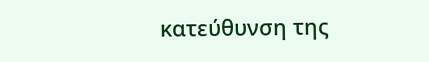κατεύθυνση της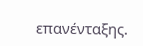επανένταξης.